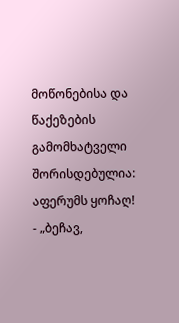მოწონებისა და წაქეზების გამომხატველი შორისდებულია: აფერუმს ყოჩაღ!
- „ბეჩავ,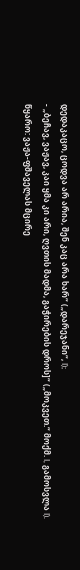დედაკაცო, ცოდვა არ არია, შენ კაც არა ხარ“ („დარეჯანი“, I);
- „ბეჩავ, ვაჟავ, კაი ყმა კი არი, ღვთის მადმა, გაჭირების დროს]“ („მოკვეთ.“ მოქმ. I, გამოსვლა I).
წყარო: ვაჟა-ფშაველას მცირე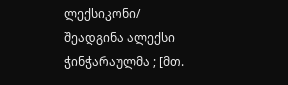ლექსიკონი/ შეადგინა ალექსი ჭინჭარაულმა ; [მთ.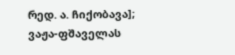რედ. ა. ჩიქობავა]; ვაჟა-ფშაველას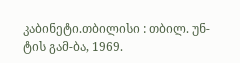კაბინეტი.თბილისი : თბილ. უნ-ტის გამ-ბა, 1969.